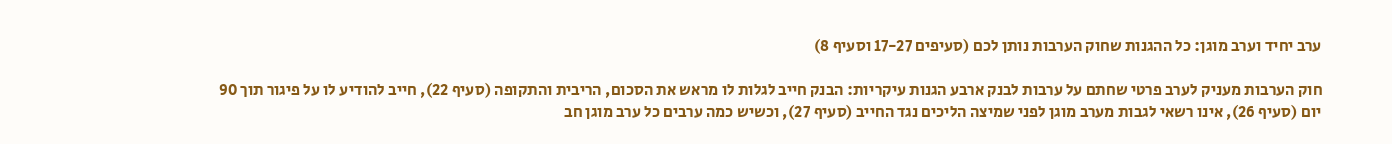ערב יחיד וערב מוגן: כל ההגנות שחוק הערבות נותן לכם (סעיפים 17-27 וסעיף 8)

חוק הערבות מעניק לערב פרטי שחתם על ערבות לבנק ארבע הגנות עיקריות: הבנק חייב לגלות לו מראש את הסכום, הריבית והתקופה (סעיף 22), חייב להודיע לו על פיגור תוך 90 יום (סעיף 26), אינו רשאי לגבות מערב מוגן לפני שמיצה הליכים נגד החייב (סעיף 27), וכשיש כמה ערבים כל ערב מוגן חב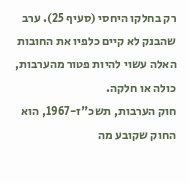רק בחלקו היחסי (סעיף 25). ערב שהבנק לא קיים כלפיו את החובות האלה עשוי להיות פטור מהערבות, כולה או חלקה.
חוק הערבות, תשכ"ז-1967, הוא החוק שקובע מה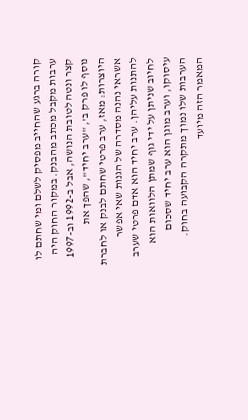קורה ברגע שהחייב מפסיק לשלם ומי שחתם לו ערבות מקבל מכתב מהבנק. במקור החוק היה קצר ונטה לטובת הנושה, אבל ב-1992 וב-1997 נוסף לו פרק ב', "ערב יחיד", שהפך את היוצרות: מאז, ערב פרטי שחתם לבנק או לחברת אשראי נהנה מסדרה של הגנות שאי אפשר להתנות עליהן. ערב יחיד הוא אדם פרטי שערב לחיוב שניתן על ידי גוף שמתן הלוואות הוא עיסוקו, וערב מוגן הוא ערב יחיד שסכום הערבות שלו נמוך מתקרה הקבועה בחוק.
המאמר הזה מיועד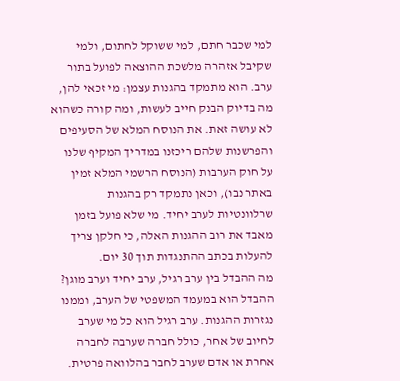למי שכבר חתם, למי ששוקל לחתום, ולמי שקיבל אזהרה מלשכת ההוצאה לפועל בתור ערב. הוא מתמקד בהגנות עצמן: מי זכאי להן, מה בדיוק הבנק חייב לעשות, ומה קורה כשהוא לא עושה זאת. את הנוסח המלא של הסעיפים והפרשנות שלהם ריכזנו במדריך המקיף שלנו על חוק הערבות (הנוסח הרשמי המלא זמין באתר נבו), וכאן נתמקד רק בהגנות שרלוונטיות לערב יחיד. מי שלא פועל בזמן מאבד את רוב ההגנות האלה, כי חלקן צריך להעלות בכתב ההתנגדות תוך 30 יום.
מה ההבדל בין ערב רגיל, ערב יחיד וערב מוגן?
ההבדל הוא במעמד המשפטי של הערב, וממנו נגזרות ההגנות. ערב רגיל הוא כל מי שערב לחיוב של אחר, כולל חברה שערבה לחברה אחרת או אדם שערב לחבר בהלוואה פרטית.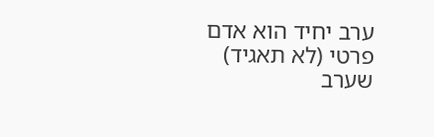ערב יחיד הוא אדם פרטי (לא תאגיד) שערב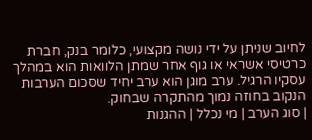לחיוב שניתן על ידי נושה מקצועי, כלומר בנק, חברת כרטיסי אשראי או גוף אחר שמתן הלוואות הוא במהלך עסקיו הרגיל. ערב מוגן הוא ערב יחיד שסכום הערבות הנקוב בחוזה נמוך מהתקרה שבחוק.
| סוג הערב | מי נכלל | ההגנות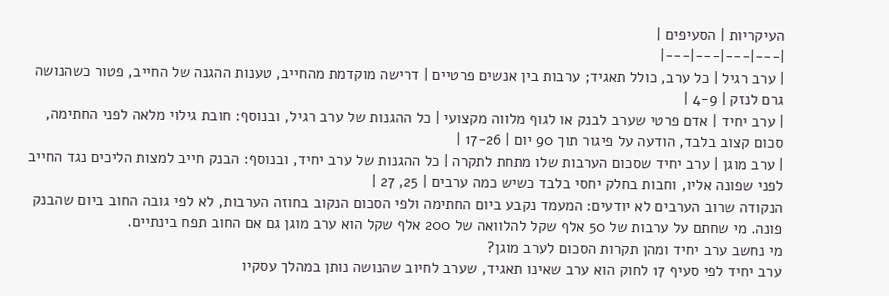העיקריות | הסעיפים |
|---|---|---|---|
| ערב רגיל | כל ערב, כולל תאגיד; ערבות בין אנשים פרטיים | דרישה מוקדמת מהחייב, טענות ההגנה של החייב, פטור כשהנושה גרם לנזק | 4-9 |
| ערב יחיד | אדם פרטי שערב לבנק או לגוף מלווה מקצועי | כל ההגנות של ערב רגיל, ובנוסף: חובת גילוי מלאה לפני החתימה, סכום קצוב בלבד, הודעה על פיגור תוך 90 יום | 17-26 |
| ערב מוגן | ערב יחיד שסכום הערבות שלו מתחת לתקרה | כל ההגנות של ערב יחיד, ובנוסף: הבנק חייב למצות הליכים נגד החייב לפני שפונה אליו, וחבות בחלק יחסי בלבד כשיש כמה ערבים | 25, 27 |
הנקודה שרוב הערבים לא יודעים: המעמד נקבע ביום החתימה ולפי הסכום הנקוב בחוזה הערבות, לא לפי גובה החוב ביום שהבנק פונה. מי שחתם על ערבות של 50 אלף שקל להלוואה של 200 אלף שקל הוא ערב מוגן גם אם החוב תפח בינתיים.
מי נחשב ערב יחיד ומהן תקרות הסכום לערב מוגן?
ערב יחיד לפי סעיף 17 לחוק הוא ערב שאינו תאגיד, שערב לחיוב שהנושה נותן במהלך עסקיו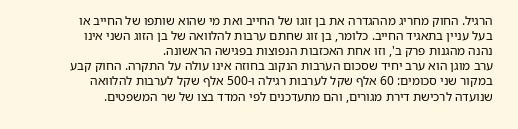הרגיל. החוק מחריג מההגדרה את בן זוגו של החייב ואת מי שהוא שותפו של החייב או בעל עניין בתאגיד החייב. כלומר, בן זוג שחתם ערבות להלוואה של בן הזוג השני אינו נהנה מהגנות פרק ב', וזו אחת האכזבות הנפוצות בפגישה הראשונה.
ערב מוגן הוא ערב יחיד שסכום הערבות הנקוב בחוזה אינו עולה על התקרה. החוק קבע במקור שני סכומים: 60 אלף שקל לערבות רגילה ו-500 אלף שקל לערבות להלוואה שנועדה לרכישת דירת מגורים, והם מתעדכנים לפי המדד בצו של שר המשפטים.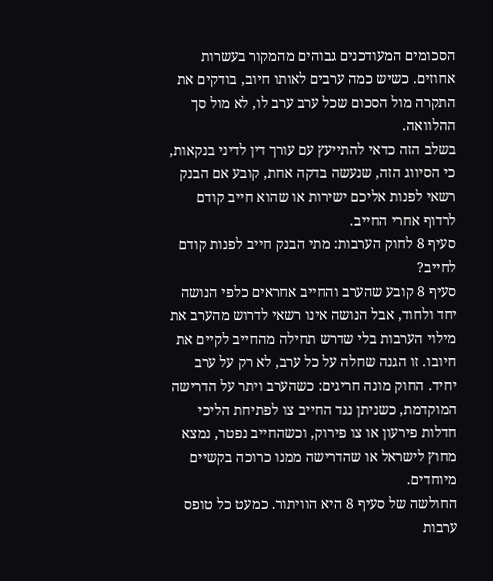הסכומים המעודכנים גבוהים מהמקור בעשרות אחוזים. כשיש כמה ערבים לאותו חיוב, בודקים את התקרה מול הסכום שכל ערב ערב לו, לא מול סך ההלוואה.
בשלב הזה כדאי להתייעץ עם עורך דין לדיני בנקאות, כי הסיווג הזה, שנעשה בדקה אחת, קובע אם הבנק רשאי לפנות אליכם ישירות או שהוא חייב קודם לרדוף אחרי החייב.
סעיף 8 לחוק הערבות: מתי הבנק חייב לפנות קודם לחייב?
סעיף 8 קובע שהערב והחייב אחראים כלפי הנושה יחד ולחוד, אבל הנושה אינו רשאי לדרוש מהערב את מילוי הערבות בלי שדרש תחילה מהחייב לקיים את חיובו. זו הגנה שחלה על כל ערב, לא רק על ערב יחיד. החוק מונה חריגים: כשהערב ויתר על הדרישה המוקדמת, כשניתן נגד החייב צו לפתיחת הליכי חדלות פירעון או צו פירוק, וכשהחייב נפטר, נמצא מחוץ לישראל או שהדרישה ממנו כרוכה בקשיים מיוחדים.
החולשה של סעיף 8 היא הוויתור. כמעט כל טופס ערבות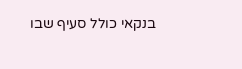בנקאי כולל סעיף שבו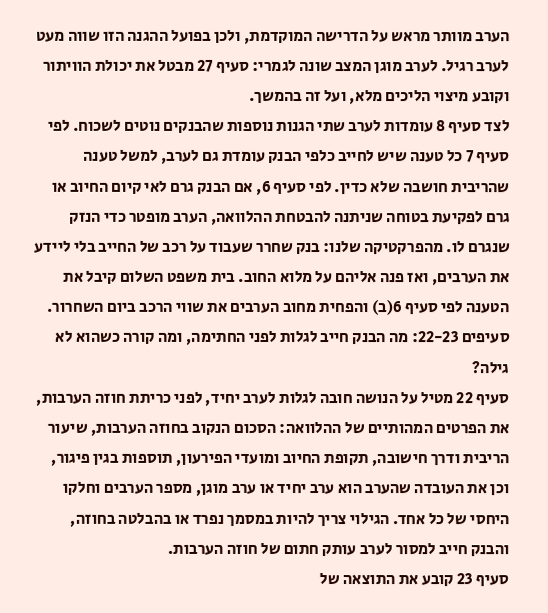הערב מוותר מראש על הדרישה המוקדמת, ולכן בפועל ההגנה הזו שווה מעט לערב רגיל. לערב מוגן המצב שונה לגמרי: סעיף 27 מבטל את יכולת הוויתור וקובע מיצוי הליכים מלא, ועל זה בהמשך.
לצד סעיף 8 עומדות לערב שתי הגנות נוספות שהבנקים נוטים לשכוח. לפי סעיף 7 כל טענה שיש לחייב כלפי הבנק עומדת גם לערב, למשל טענה שהריבית חושבה שלא כדין. לפי סעיף 6, אם הבנק גרם לאי קיום החיוב או גרם לפקיעת בטוחה שניתנה להבטחת ההלוואה, הערב מופטר כדי הנזק שנגרם לו. מהפרקטיקה שלנו: בנק שחרר שעבוד על רכב של החייב בלי ליידע את הערבים, ואז פנה אליהם על מלוא החוב. בית משפט השלום קיבל את הטענה לפי סעיף 6(ב) והפחית מחוב הערבים את שווי הרכב ביום השחרור.
סעיפים 22-23: מה הבנק חייב לגלות לפני החתימה, ומה קורה כשהוא לא גילה?
סעיף 22 מטיל על הנושה חובה לגלות לערב יחיד, לפני כריתת חוזה הערבות, את הפרטים המהותיים של ההלוואה: הסכום הנקוב בחוזה הערבות, שיעור הריבית ודרך חישובה, תקופת החיוב ומועדי הפירעון, תוספות בגין פיגור, וכן את העובדה שהערב הוא ערב יחיד או ערב מוגן, מספר הערבים וחלקו היחסי של כל אחד. הגילוי צריך להיות במסמך נפרד או בהבלטה בחוזה, והבנק חייב למסור לערב עותק חתום של חוזה הערבות.
סעיף 23 קובע את התוצאה של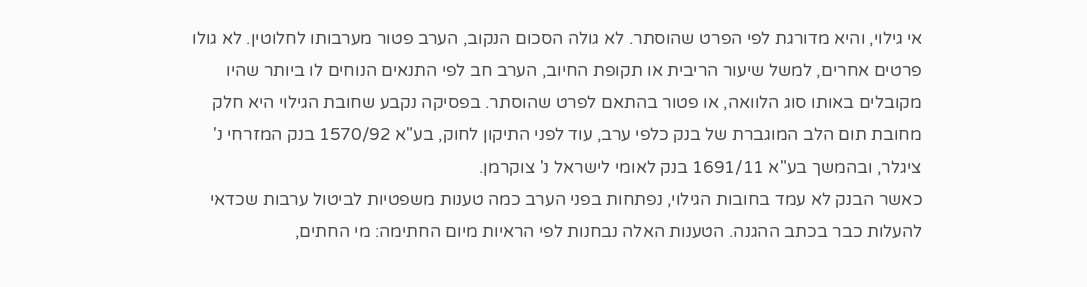אי גילוי, והיא מדורגת לפי הפרט שהוסתר. לא גולה הסכום הנקוב, הערב פטור מערבותו לחלוטין. לא גולו פרטים אחרים, למשל שיעור הריבית או תקופת החיוב, הערב חב לפי התנאים הנוחים לו ביותר שהיו מקובלים באותו סוג הלוואה, או פטור בהתאם לפרט שהוסתר. בפסיקה נקבע שחובת הגילוי היא חלק מחובת תום הלב המוגברת של בנק כלפי ערב, עוד לפני התיקון לחוק, בע"א 1570/92 בנק המזרחי נ' ציגלר, ובהמשך בע"א 1691/11 בנק לאומי לישראל נ' צוקרמן.
כאשר הבנק לא עמד בחובות הגילוי, נפתחות בפני הערב כמה טענות משפטיות לביטול ערבות שכדאי להעלות כבר בכתב ההגנה. הטענות האלה נבחנות לפי הראיות מיום החתימה: מי החתים,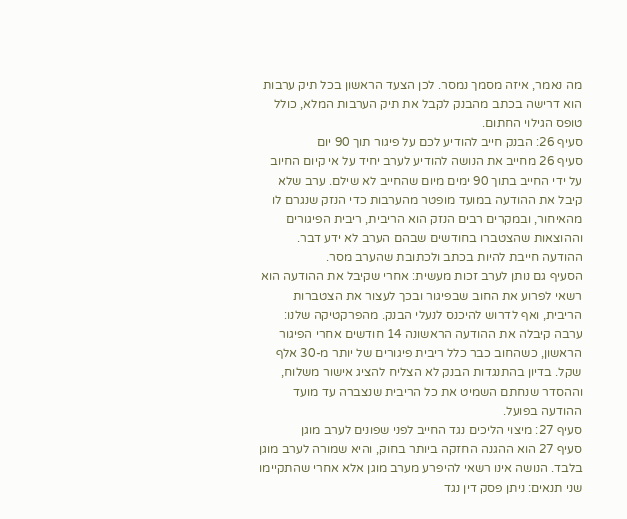מה נאמר, איזה מסמך נמסר. לכן הצעד הראשון בכל תיק ערבות הוא דרישה בכתב מהבנק לקבל את תיק הערבות המלא, כולל טופס הגילוי החתום.
סעיף 26: הבנק חייב להודיע לכם על פיגור תוך 90 יום
סעיף 26 מחייב את הנושה להודיע לערב יחיד על אי קיום החיוב על ידי החייב בתוך 90 ימים מיום שהחייב לא שילם. ערב שלא קיבל את ההודעה במועד מופטר מהערבות כדי הנזק שנגרם לו מהאיחור, ובמקרים רבים הנזק הוא הריבית, ריבית הפיגורים וההוצאות שהצטברו בחודשים שבהם הערב לא ידע דבר. ההודעה חייבת להיות בכתב ולכתובת שהערב מסר.
הסעיף גם נותן לערב זכות מעשית: אחרי שקיבל את ההודעה הוא רשאי לפרוע את החוב שבפיגור ובכך לעצור את הצטברות הריבית, ואף לדרוש להיכנס לנעלי הבנק. מהפרקטיקה שלנו: ערבה קיבלה את ההודעה הראשונה 14 חודשים אחרי הפיגור הראשון, כשהחוב כבר כלל ריבית פיגורים של יותר מ-30 אלף שקל. בדיון בהתנגדות הבנק לא הצליח להציג אישור משלוח, וההסדר שנחתם השמיט את כל הריבית שנצברה עד מועד ההודעה בפועל.
סעיף 27: מיצוי הליכים נגד החייב לפני שפונים לערב מוגן
סעיף 27 הוא ההגנה החזקה ביותר בחוק, והיא שמורה לערב מוגן בלבד. הנושה אינו רשאי להיפרע מערב מוגן אלא אחרי שהתקיימו שני תנאים: ניתן פסק דין נגד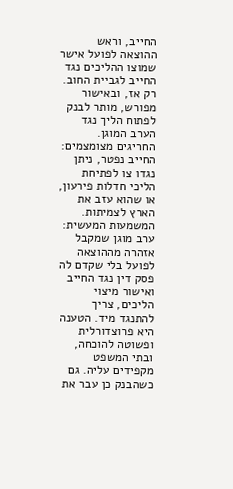החייב, וראש ההוצאה לפועל אישר שמוצו ההליכים נגד החייב לגביית החוב. רק אז, ובאישור מפורש, מותר לבנק לפתוח הליך נגד הערב המוגן. החריגים מצומצמים: החייב נפטר, ניתן נגדו צו לפתיחת הליכי חדלות פירעון, או שהוא עזב את הארץ לצמיתות.
המשמעות המעשית: ערב מוגן שמקבל אזהרה מההוצאה לפועל בלי שקדם לה פסק דין נגד החייב ואישור מיצוי הליכים, צריך להתנגד מיד. הטענה היא פרוצדורלית ופשוטה להוכחה, ובתי המשפט מקפידים עליה. גם כשהבנק כן עבר את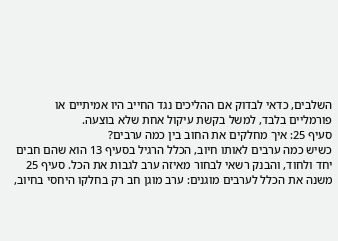השלבים, כדאי לבדוק אם ההליכים נגד החייב היו אמיתיים או פורמליים בלבד, למשל בקשת עיקול אחת שלא בוצעה.
סעיף 25: איך מחלקים את החוב בין כמה ערבים?
כשיש כמה ערבים לאותו חיוב, הכלל הרגיל בסעיף 13 הוא שהם חבים יחד ולחוד, והבנק רשאי לבחור מאיזה ערב לגבות את הכל. סעיף 25 משנה את הכלל לערבים מוגנים: ערב מוגן חב רק בחלקו היחסי בחיוב,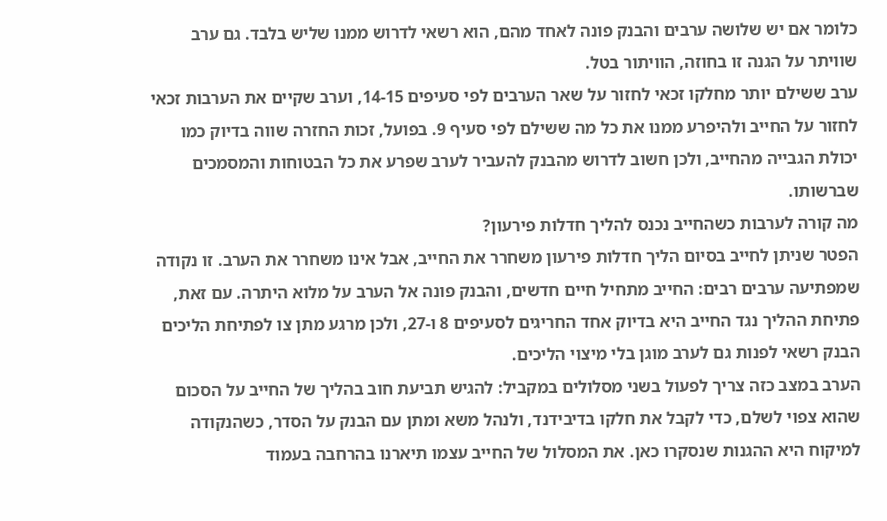כלומר אם יש שלושה ערבים והבנק פונה לאחד מהם, הוא רשאי לדרוש ממנו שליש בלבד. גם ערב שוויתר על הגנה זו בחוזה, הוויתור בטל.
ערב ששילם יותר מחלקו זכאי לחזור על שאר הערבים לפי סעיפים 14-15, וערב שקיים את הערבות זכאי לחזור על החייב ולהיפרע ממנו את כל מה ששילם לפי סעיף 9. בפועל, זכות החזרה שווה בדיוק כמו יכולת הגבייה מהחייב, ולכן חשוב לדרוש מהבנק להעביר לערב שפרע את כל הבטוחות והמסמכים שברשותו.
מה קורה לערבות כשהחייב נכנס להליך חדלות פירעון?
הפטר שניתן לחייב בסיום הליך חדלות פירעון משחרר את החייב, אבל אינו משחרר את הערב. זו נקודה שמפתיעה ערבים רבים: החייב מתחיל חיים חדשים, והבנק פונה אל הערב על מלוא היתרה. עם זאת, פתיחת ההליך נגד החייב היא בדיוק אחד החריגים לסעיפים 8 ו-27, ולכן מרגע מתן צו לפתיחת הליכים הבנק רשאי לפנות גם לערב מוגן בלי מיצוי הליכים.
הערב במצב כזה צריך לפעול בשני מסלולים במקביל: להגיש תביעת חוב בהליך של החייב על הסכום שהוא צפוי לשלם, כדי לקבל את חלקו בדיבידנד, ולנהל משא ומתן עם הבנק על הסדר, כשהנקודה למיקוח היא ההגנות שנסקרו כאן. את המסלול של החייב עצמו תיארנו בהרחבה בעמוד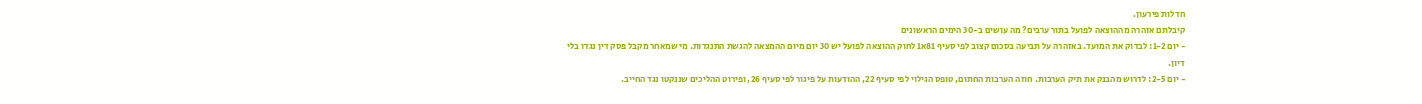חדלות פירעון.
קיבלתם אזהרה מההוצאה לפועל בתור ערבים? מה עושים ב-30 הימים הראשונים
- יום 1-2: לבדוק את המועד. באזהרה על תביעה בסכום קצוב לפי סעיף 81א1 לחוק ההוצאה לפועל יש 30 יום מיום ההמצאה להגשת התנגדות. מי שמאחר מקבל פסק דין נגדו בלי דיון.
- יום 2-5: לדרוש מהבנק את תיק הערבות. חוזה הערבות החתום, טופס הגילוי לפי סעיף 22, ההודעות על פיגור לפי סעיף 26, ופירוט ההליכים שננקטו נגד החייב.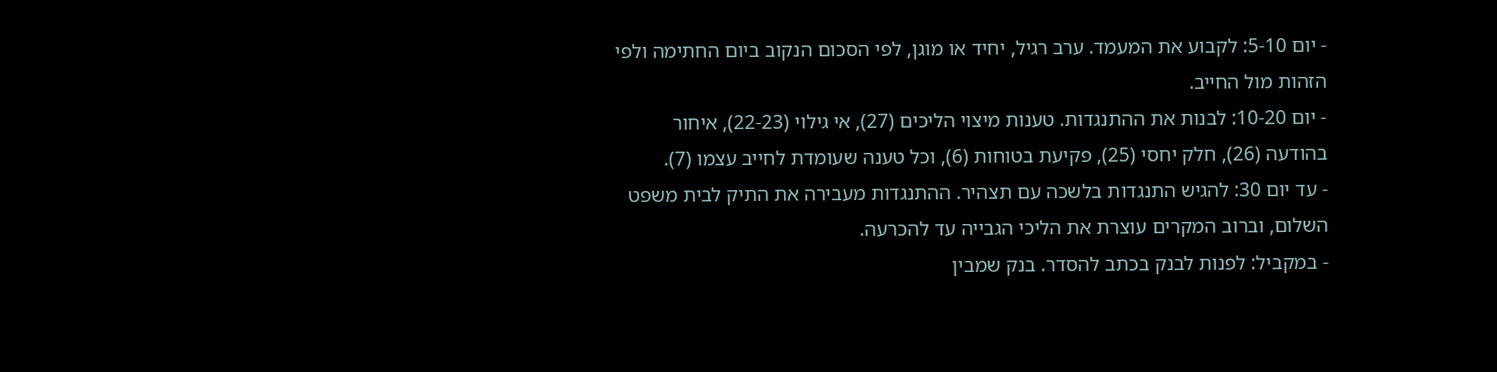- יום 5-10: לקבוע את המעמד. ערב רגיל, יחיד או מוגן, לפי הסכום הנקוב ביום החתימה ולפי הזהות מול החייב.
- יום 10-20: לבנות את ההתנגדות. טענות מיצוי הליכים (27), אי גילוי (22-23), איחור בהודעה (26), חלק יחסי (25), פקיעת בטוחות (6), וכל טענה שעומדת לחייב עצמו (7).
- עד יום 30: להגיש התנגדות בלשכה עם תצהיר. ההתנגדות מעבירה את התיק לבית משפט השלום, וברוב המקרים עוצרת את הליכי הגבייה עד להכרעה.
- במקביל: לפנות לבנק בכתב להסדר. בנק שמבין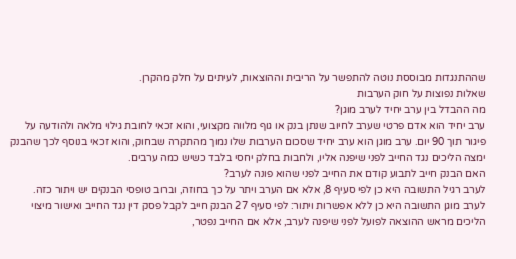שההתנגדות מבוססת נוטה להתפשר על הריבית וההוצאות, לעיתים על חלק מהקרן.
שאלות נפוצות על חוק הערבות
מה ההבדל בין ערב יחיד לערב מוגן?
ערב יחיד הוא אדם פרטי שערב לחיוב שנתן בנק או גוף מלווה מקצועי, והוא זכאי לחובת גילוי מלאה ולהודעה על פיגור תוך 90 יום. ערב מוגן הוא ערב יחיד שסכום הערבות שלו נמוך מהתקרה שבחוק, והוא זכאי בנוסף לכך שהבנק ימצה הליכים נגד החייב לפני שיפנה אליו, ולחבות בחלק יחסי בלבד כשיש כמה ערבים.
האם הבנק חייב לתבוע קודם את החייב לפני שהוא פונה לערב?
לערב רגיל התשובה היא כן לפי סעיף 8, אלא אם הערב ויתר על כך בחוזה, וברוב טופסי הבנקים יש ויתור כזה. לערב מוגן התשובה היא כן ללא אפשרות ויתור: לפי סעיף 27 הבנק חייב לקבל פסק דין נגד החייב ואישור מיצוי הליכים מראש ההוצאה לפועל לפני שיפנה לערב, אלא אם החייב נפטר,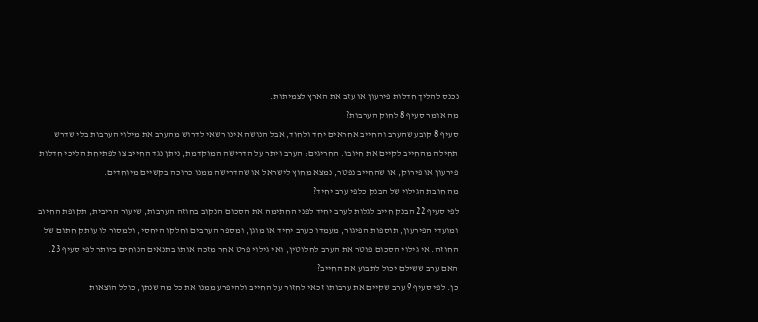נכנס להליך חדלות פירעון או עזב את הארץ לצמיתות.
מה אומר סעיף 8 לחוק הערבות?
סעיף 8 קובע שהערב והחייב אחראים יחד ולחוד, אבל הנושה אינו רשאי לדרוש מהערב את מילוי הערבות בלי שדרש תחילה מהחייב לקיים את חיובו. החריגים: הערב ויתר על הדרישה המוקדמת, ניתן נגד החייב צו לפתיחת הליכי חדלות פירעון או פירוק, או שהחייב נפטר, נמצא מחוץ לישראל או שהדרישה ממנו כרוכה בקשיים מיוחדים.
מה חובת הגילוי של הבנק כלפי ערב יחיד?
לפי סעיף 22 הבנק חייב לגלות לערב יחיד לפני החתימה את הסכום הנקוב בחוזה הערבות, שיעור הריבית, תקופת החיוב ומועדי הפירעון, תוספות הפיגור, מעמדו כערב יחיד או מוגן, ומספר הערבים וחלקו היחסי, ולמסור לו עותק חתום של החוזה. אי גילוי הסכום פוטר את הערב לחלוטין, ואי גילוי פרט אחר מזכה אותו בתנאים הנוחים ביותר לפי סעיף 23.
האם ערב ששילם יכול לתבוע את החייב?
כן. לפי סעיף 9 ערב שקיים את ערבותו זכאי לחזור על החייב ולהיפרע ממנו את כל מה שנתן, כולל הוצאות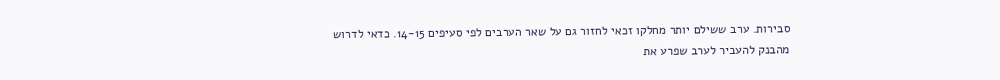סבירות. ערב ששילם יותר מחלקו זכאי לחזור גם על שאר הערבים לפי סעיפים 14-15. כדאי לדרוש מהבנק להעביר לערב שפרע את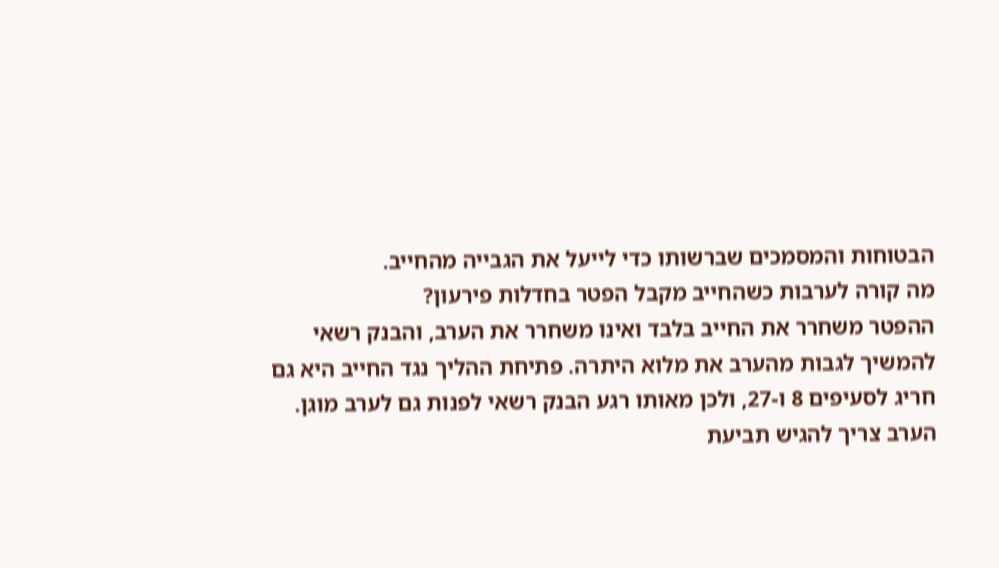הבטוחות והמסמכים שברשותו כדי לייעל את הגבייה מהחייב.
מה קורה לערבות כשהחייב מקבל הפטר בחדלות פירעון?
ההפטר משחרר את החייב בלבד ואינו משחרר את הערב, והבנק רשאי להמשיך לגבות מהערב את מלוא היתרה. פתיחת ההליך נגד החייב היא גם חריג לסעיפים 8 ו-27, ולכן מאותו רגע הבנק רשאי לפנות גם לערב מוגן. הערב צריך להגיש תביעת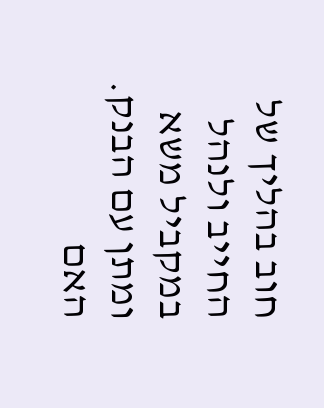חוב בהליך של החייב ולנהל במקביל משא ומתן עם הבנק.
האם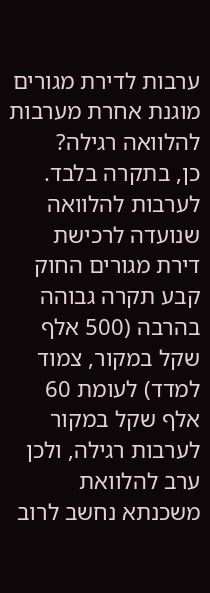ערבות לדירת מגורים מוגנת אחרת מערבות להלוואה רגילה?
כן, בתקרה בלבד. לערבות להלוואה שנועדה לרכישת דירת מגורים החוק קבע תקרה גבוהה בהרבה (500 אלף שקל במקור, צמוד למדד) לעומת 60 אלף שקל במקור לערבות רגילה, ולכן ערב להלוואת משכנתא נחשב לרוב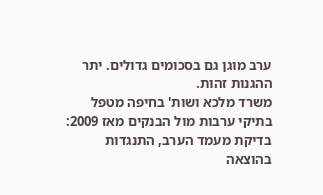ערב מוגן גם בסכומים גדולים. יתר ההגנות זהות.
משרד מלכא ושות' בחיפה מטפל בתיקי ערבות מול הבנקים מאז 2009: בדיקת מעמד הערב, התנגדות בהוצאה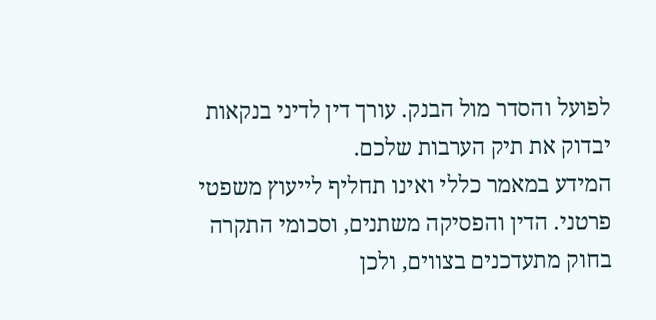לפועל והסדר מול הבנק. עורך דין לדיני בנקאות יבדוק את תיק הערבות שלכם.
המידע במאמר כללי ואינו תחליף לייעוץ משפטי פרטני. הדין והפסיקה משתנים, וסכומי התקרה בחוק מתעדכנים בצווים, ולכן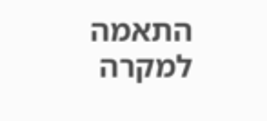התאמה למקרה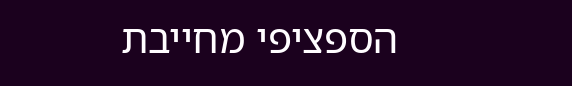הספציפי מחייבת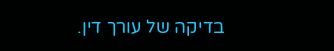בדיקה של עורך דין.